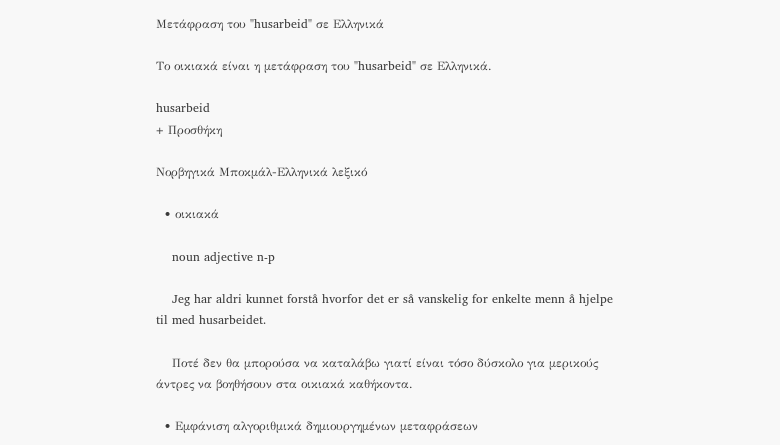Μετάφραση του "husarbeid" σε Ελληνικά

Το οικιακά είναι η μετάφραση του "husarbeid" σε Ελληνικά.

husarbeid
+ Προσθήκη

Νορβηγικά Μποκμάλ-Ελληνικά λεξικό

  • οικιακά

    noun adjective n-p

    Jeg har aldri kunnet forstå hvorfor det er så vanskelig for enkelte menn å hjelpe til med husarbeidet.

    Ποτέ δεν θα μπορούσα να καταλάβω γιατί είναι τόσο δύσκολο για μερικούς άντρες να βοηθήσουν στα οικιακά καθήκοντα.

  • Εμφάνιση αλγοριθμικά δημιουργημένων μεταφράσεων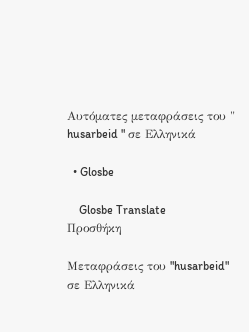Αυτόματες μεταφράσεις του " husarbeid " σε Ελληνικά

  • Glosbe

    Glosbe Translate
Προσθήκη

Μεταφράσεις του "husarbeid" σε Ελληνικά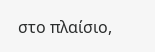στο πλαίσιο,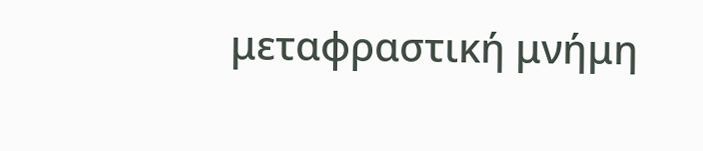μεταφραστική μνήμη